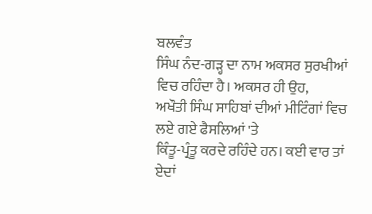ਬਲਵੰਤ
ਸਿੰਘ ਨੰਦ-ਗੜ੍ਹ ਦਾ ਨਾਮ ਅਕਸਰ ਸੁਰਖੀਆਂ ਵਿਚ ਰਹਿੰਦਾ ਹੈ। ਅਕਸਰ ਹੀ ਉਹ,
ਅਖੌਤੀ ਸਿੰਘ ਸਾਹਿਬਾਂ ਦੀਆਂ ਮੀਟਿੰਗਾਂ ਵਿਚ ਲਏ ਗਏ ਫੈਸਲਿਆਂ 'ਤੇ
ਕਿੰਤੂ-ਪ੍ਰੰਤੂ ਕਰਦੇ ਰਹਿੰਦੇ ਹਨ। ਕਈ ਵਾਰ ਤਾਂ ਏਦਾਂ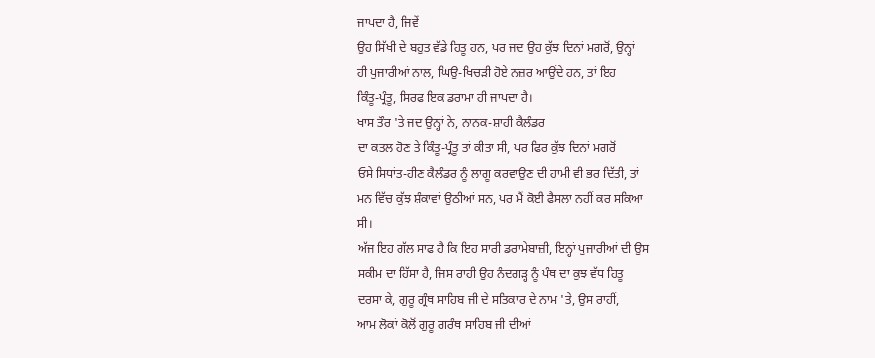ਜਾਪਦਾ ਹੈ, ਜਿਵੇਂ
ਉਹ ਸਿੱਖੀ ਦੇ ਬਹੁਤ ਵੱਡੇ ਹਿਤੂ ਹਨ, ਪਰ ਜਦ ਉਹ ਕੁੱਝ ਦਿਨਾਂ ਮਗਰੋਂ, ਉਨ੍ਹਾਂ
ਹੀ ਪੁਜਾਰੀਆਂ ਨਾਲ, ਘਿਉ-ਖਿਚੜੀ ਹੋਏ ਨਜ਼ਰ ਆਉਂਦੇ ਹਨ, ਤਾਂ ਇਹ
ਕਿੰਤੂ-ਪ੍ਰੰਤੂ, ਸਿਰਫ ਇਕ ਡਰਾਮਾ ਹੀ ਜਾਪਦਾ ਹੈ।
ਖਾਸ ਤੌਰ 'ਤੇ ਜਦ ਉਨ੍ਹਾਂ ਨੇ, ਨਾਨਕ-ਸ਼ਾਹੀ ਕੈਲੰਡਰ
ਦਾ ਕਤਲ ਹੋਣ ਤੇ ਕਿੰਤੂ-ਪ੍ਰੰਤੂ ਤਾਂ ਕੀਤਾ ਸੀ, ਪਰ ਫਿਰ ਕੁੱਝ ਦਿਨਾਂ ਮਗਰੋਂ
ਓਸੇ ਸਿਧਾਂਤ-ਹੀਣ ਕੈਲੰਡਰ ਨੂੰ ਲਾਗੂ ਕਰਵਾਉਣ ਦੀ ਹਾਮੀ ਵੀ ਭਰ ਦਿੱਤੀ, ਤਾਂ
ਮਨ ਵਿੱਚ ਕੁੱਝ ਸ਼ੰਕਾਵਾਂ ਉਠੀਆਂ ਸਨ, ਪਰ ਮੈਂ ਕੋਈ ਫੈਸਲਾ ਨਹੀਂ ਕਰ ਸਕਿਆ
ਸੀ।
ਅੱਜ ਇਹ ਗੱਲ ਸਾਫ ਹੈ ਕਿ ਇਹ ਸਾਰੀ ਡਰਾਮੇਬਾਜ਼ੀ, ਇਨ੍ਹਾਂ ਪੁਜਾਰੀਆਂ ਦੀ ਉਸ
ਸਕੀਮ ਦਾ ਹਿੱਸਾ ਹੈ, ਜਿਸ ਰਾਹੀ ਉਹ ਨੰਦਗੜ੍ਹ ਨੂੰ ਪੰਥ ਦਾ ਕੁਝ ਵੱਧ ਹਿਤੂ
ਦਰਸਾ ਕੇ, ਗੁਰੂ ਗ੍ਰੰਥ ਸਾਹਿਬ ਜੀ ਦੇ ਸਤਿਕਾਰ ਦੇ ਨਾਮ 'ਤੇ, ਉਸ ਰਾਹੀਂ,
ਆਮ ਲੋਕਾਂ ਕੋਲੋਂ ਗੁਰੂ ਗਰੰਥ ਸਾਹਿਬ ਜੀ ਦੀਆਂ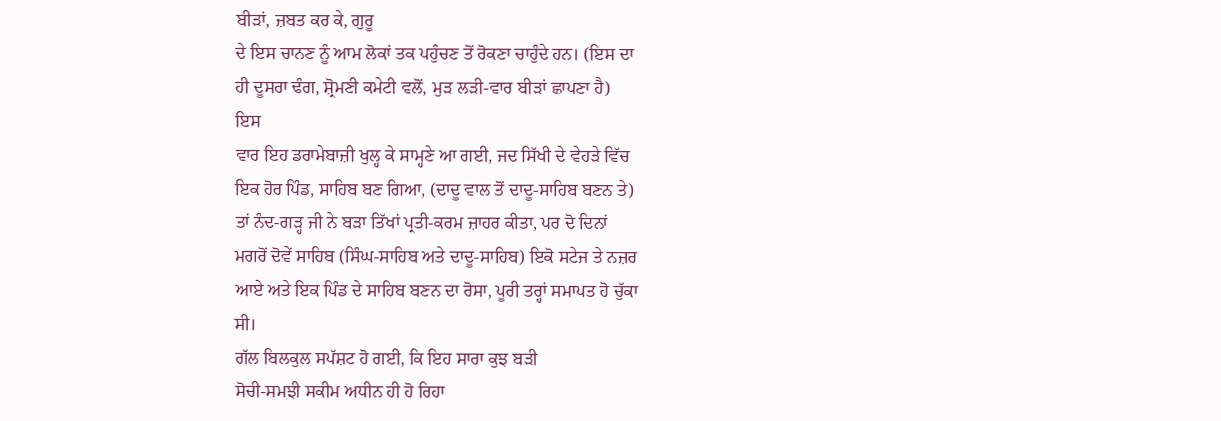ਬੀੜਾਂ, ਜ਼ਬਤ ਕਰ ਕੇ, ਗੁਰੂ
ਦੇ ਇਸ ਚਾਨਣ ਨੂੰ ਆਮ ਲੋਕਾਂ ਤਕ ਪਹੁੰਚਣ ਤੋਂ ਰੋਕਣਾ ਚਾਹੁੰਦੇ ਹਨ। (ਇਸ ਦਾ
ਹੀ ਦੂਸਰਾ ਢੰਗ, ਸ਼੍ਰੋਮਣੀ ਕਮੇਟੀ ਵਲੋਂ, ਮੁੜ ਲੜੀ-ਵਾਰ ਬੀੜਾਂ ਛਾਪਣਾ ਹੈ)
ਇਸ
ਵਾਰ ਇਹ ਡਰਾਮੇਬਾਜ਼ੀ ਖੁਲ੍ਹ ਕੇ ਸਾਮ੍ਹਣੇ ਆ ਗਈ, ਜਦ ਸਿੱਖੀ ਦੇ ਵੇਹੜੇ ਵਿੱਚ
ਇਕ ਹੋਰ ਪਿੰਡ, ਸਾਹਿਬ ਬਣ ਗਿਆ, (ਦਾਦੂ ਵਾਲ ਤੋਂ ਦਾਦੂ-ਸਾਹਿਬ ਬਣਨ ਤੇ)
ਤਾਂ ਨੰਦ-ਗੜ੍ਹ ਜੀ ਨੇ ਬੜਾ ਤਿੱਖਾਂ ਪ੍ਰਤੀ-ਕਰਮ ਜ਼ਾਹਰ ਕੀਤਾ, ਪਰ ਦੋ ਦਿਨਾਂ
ਮਗਰੋਂ ਦੋਵੇਂ ਸਾਹਿਬ (ਸਿੰਘ-ਸਾਹਿਬ ਅਤੇ ਦਾਦੂ-ਸਾਹਿਬ) ਇਕੋ ਸਟੇਜ ਤੇ ਨਜ਼ਰ
ਆਏ ਅਤੇ ਇਕ ਪਿੰਡ ਦੇ ਸਾਹਿਬ ਬਣਨ ਦਾ ਰੋਸਾ, ਪੂਰੀ ਤਰ੍ਹਾਂ ਸਮਾਪਤ ਹੋ ਚੁੱਕਾ
ਸੀ।
ਗੱਲ ਬਿਲਕੁਲ ਸਪੱਸ਼ਟ ਹੋ ਗਈ, ਕਿ ਇਹ ਸਾਰਾ ਕੁਝ ਬੜੀ
ਸੋਚੀ-ਸਮਝੀ ਸਕੀਮ ਅਧੀਨ ਹੀ ਹੋ ਰਿਹਾ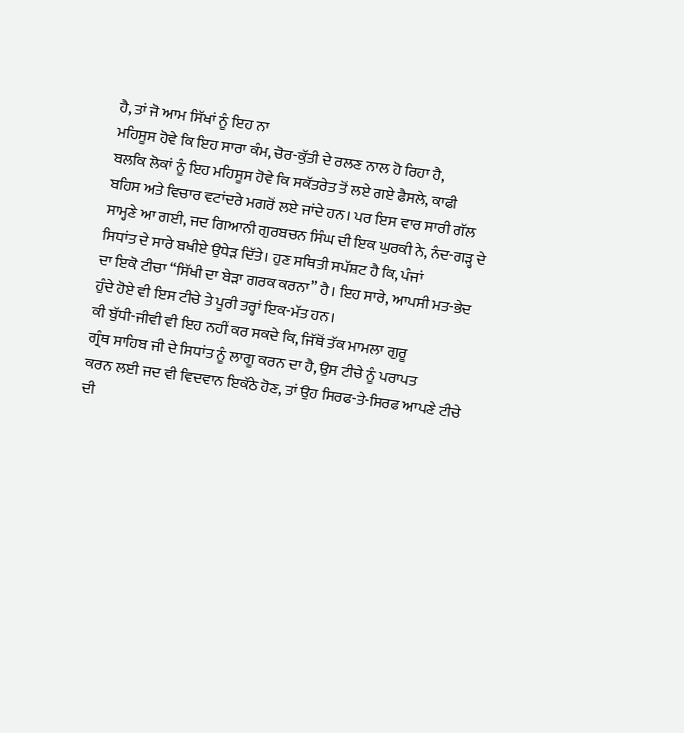ਹੈ, ਤਾਂ ਜੋ ਆਮ ਸਿੱਖਾਂ ਨੂੰ ਇਹ ਨਾ
ਮਹਿਸੂਸ ਹੋਵੇ ਕਿ ਇਹ ਸਾਰਾ ਕੰਮ, ਚੋਰ-ਕੁੱਤੀ ਦੇ ਰਲਣ ਨਾਲ ਹੋ ਰਿਹਾ ਹੈ,
ਬਲਕਿ ਲੋਕਾਂ ਨੂੰ ਇਹ ਮਹਿਸੂਸ ਹੋਵੇ ਕਿ ਸਕੱਤਰੇਤ ਤੋਂ ਲਏ ਗਏ ਫੈਸਲੇ, ਕਾਫੀ
ਬਹਿਸ ਅਤੇ ਵਿਚਾਰ ਵਟਾਂਦਰੇ ਮਗਰੋਂ ਲਏ ਜਾਂਦੇ ਹਨ। ਪਰ ਇਸ ਵਾਰ ਸਾਰੀ ਗੱਲ
ਸਾਮ੍ਹਣੇ ਆ ਗਈ, ਜਦ ਗਿਆਨੀ ਗੁਰਬਚਨ ਸਿੰਘ ਦੀ ਇਕ ਘੁਰਕੀ ਨੇ, ਨੰਦ-ਗੜ੍ਹ ਦੇ
ਸਿਧਾਂਤ ਦੇ ਸਾਰੇ ਬਖੀਏ ਉਧੇੜ ਦਿੱਤੇ। ਹੁਣ ਸਥਿਤੀ ਸਪੱਸ਼ਟ ਹੈ ਕਿ, ਪੰਜਾਂ
ਦਾ ਇਕੋ ਟੀਚਾ “ਸਿੱਖੀ ਦਾ ਬੇੜਾ ਗਰਕ ਕਰਨਾ” ਹੈ। ਇਹ ਸਾਰੇ, ਆਪਸੀ ਮਤ-ਭੇਦ
ਹੁੰਦੇ ਹੋਏ ਵੀ ਇਸ ਟੀਚੇ ਤੇ ਪੂਰੀ ਤਰ੍ਹਾਂ ਇਕ-ਮੱਤ ਹਨ।
ਕੀ ਬੁੱਧੀ-ਜੀਵੀ ਵੀ ਇਹ ਨਹੀਂ ਕਰ ਸਕਦੇ ਕਿ, ਜਿੱਥੋਂ ਤੱਕ ਮਾਮਲਾ ਗੁਰੂ
ਗ੍ਰੰਥ ਸਾਹਿਬ ਜੀ ਦੇ ਸਿਧਾਂਤ ਨੂੰ ਲਾਗੂ ਕਰਨ ਦਾ ਹੈ, ਉਸ ਟੀਚੇ ਨੂੰ ਪਰਾਪਤ
ਕਰਨ ਲਈ ਜਦ ਵੀ ਵਿਦਵਾਨ ਇਕੱਠੇ ਹੋਣ, ਤਾਂ ਉਹ ਸਿਰਫ-ਤੇ-ਸਿਰਫ ਆਪਣੇ ਟੀਚੇ
ਦੀ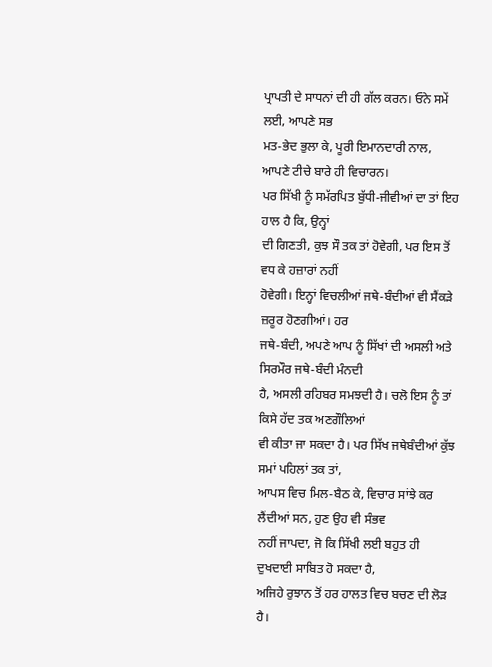ਪ੍ਰਾਪਤੀ ਦੇ ਸਾਧਨਾਂ ਦੀ ਹੀ ਗੱਲ ਕਰਨ। ਓਨੇ ਸਮੇਂ ਲਈ, ਆਪਣੇ ਸਭ
ਮਤ-ਭੇਦ ਭੁਲਾ ਕੇ, ਪੂਰੀ ਇਮਾਨਦਾਰੀ ਨਾਲ, ਆਪਣੇ ਟੀਚੇ ਬਾਰੇ ਹੀ ਵਿਚਾਰਨ।
ਪਰ ਸਿੱਖੀ ਨੂੰ ਸਮੱਰਪਿਤ ਬੁੱਧੀ-ਜੀਵੀਆਂ ਦਾ ਤਾਂ ਇਹ ਹਾਲ ਹੈ ਕਿ, ਉਨ੍ਹਾਂ
ਦੀ ਗਿਣਤੀ, ਕੁਝ ਸੌ ਤਕ ਤਾਂ ਹੋਵੇਗੀ, ਪਰ ਇਸ ਤੋਂ ਵਧ ਕੇ ਹਜ਼ਾਰਾਂ ਨਹੀਂ
ਹੋਵੇਗੀ। ਇਨ੍ਹਾਂ ਵਿਚਲੀਆਂ ਜਥੇ-ਬੰਦੀਆਂ ਵੀ ਸੈਂਕੜੇ ਜ਼ਰੂਰ ਹੋਣਗੀਆਂ। ਹਰ
ਜਥੇ-ਬੰਦੀ, ਅਪਣੇ ਆਪ ਨੂੰ ਸਿੱਖਾਂ ਦੀ ਅਸਲੀ ਅਤੇ ਸਿਰਮੌਰ ਜਥੇ-ਬੰਦੀ ਮੰਨਦੀ
ਹੈ, ਅਸਲੀ ਰਹਿਬਰ ਸਮਝਦੀ ਹੈ। ਚਲੋ ਇਸ ਨੂੰ ਤਾਂ ਕਿਸੇ ਹੱਦ ਤਕ ਅਣਗੌਲਿਆਂ
ਵੀ ਕੀਤਾ ਜਾ ਸਕਦਾ ਹੈ। ਪਰ ਸਿੱਖ ਜਥੇਬੰਦੀਆਂ ਕੁੱਝ ਸਮਾਂ ਪਹਿਲਾਂ ਤਕ ਤਾਂ,
ਆਪਸ ਵਿਚ ਮਿਲ-ਬੈਠ ਕੇ, ਵਿਚਾਰ ਸਾਂਝੇ ਕਰ ਲੈਂਦੀਆਂ ਸਨ, ਹੁਣ ਉਹ ਵੀ ਸੰਭਵ
ਨਹੀਂ ਜਾਪਦਾ, ਜੋ ਕਿ ਸਿੱਖੀ ਲਈ ਬਹੁਤ ਹੀ ਦੁਖਦਾਈ ਸਾਬਿਤ ਹੋ ਸਕਦਾ ਹੈ,
ਅਜਿਹੇ ਰੁਝਾਨ ਤੋਂ ਹਰ ਹਾਲਤ ਵਿਚ ਬਚਣ ਦੀ ਲੋੜ ਹੈ।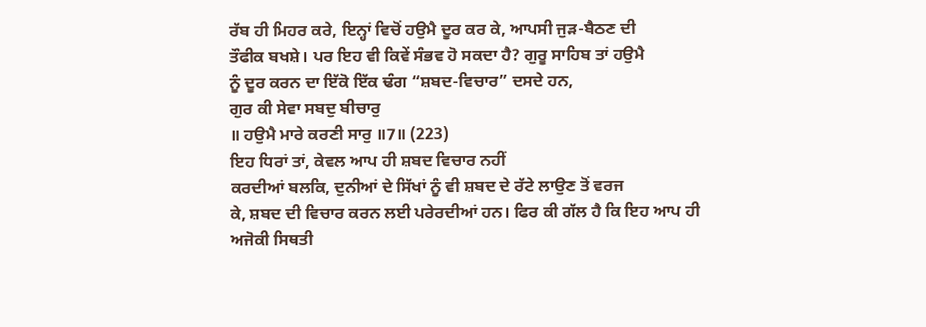ਰੱਬ ਹੀ ਮਿਹਰ ਕਰੇ, ਇਨ੍ਹਾਂ ਵਿਚੋਂ ਹਉਮੈ ਦੂਰ ਕਰ ਕੇ, ਆਪਸੀ ਜੁੜ-ਬੈਠਣ ਦੀ
ਤੌਫੀਕ ਬਖਸ਼ੇ। ਪਰ ਇਹ ਵੀ ਕਿਵੇਂ ਸੰਭਵ ਹੋ ਸਕਦਾ ਹੈ? ਗੁਰੂ ਸਾਹਿਬ ਤਾਂ ਹਉਮੈ
ਨੂੰ ਦੂਰ ਕਰਨ ਦਾ ਇੱਕੋ ਇੱਕ ਢੰਗ “ਸ਼ਬਦ-ਵਿਚਾਰ” ਦਸਦੇ ਹਨ,
ਗੁਰ ਕੀ ਸੇਵਾ ਸਬਦੁ ਬੀਚਾਰੁ
॥ ਹਉਮੈ ਮਾਰੇ ਕਰਣੀ ਸਾਰੁ ॥7॥ (223)
ਇਹ ਧਿਰਾਂ ਤਾਂ, ਕੇਵਲ ਆਪ ਹੀ ਸ਼ਬਦ ਵਿਚਾਰ ਨਹੀਂ
ਕਰਦੀਆਂ ਬਲਕਿ, ਦੁਨੀਆਂ ਦੇ ਸਿੱਖਾਂ ਨੂੰ ਵੀ ਸ਼ਬਦ ਦੇ ਰੱਟੇ ਲਾਉਣ ਤੋਂ ਵਰਜ
ਕੇ, ਸ਼ਬਦ ਦੀ ਵਿਚਾਰ ਕਰਨ ਲਈ ਪਰੇਰਦੀਆਂ ਹਨ। ਫਿਰ ਕੀ ਗੱਲ ਹੈ ਕਿ ਇਹ ਆਪ ਹੀ
ਅਜੋਕੀ ਸਿਥਤੀ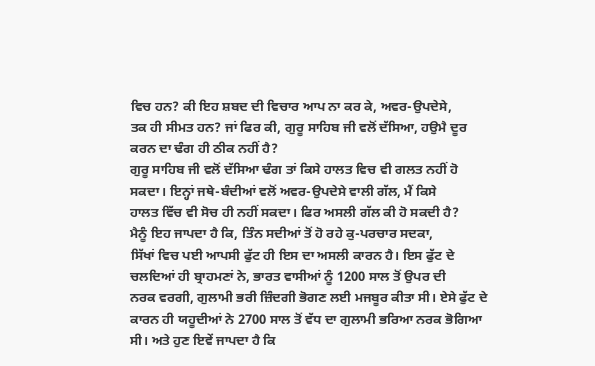ਵਿਚ ਹਨ? ਕੀ ਇਹ ਸ਼ਬਦ ਦੀ ਵਿਚਾਰ ਆਪ ਨਾ ਕਰ ਕੇ, ਅਵਰ-ਉਪਦੇਸੇ,
ਤਕ ਹੀ ਸੀਮਤ ਹਨ? ਜਾਂ ਫਿਰ ਕੀ, ਗੁਰੂ ਸਾਹਿਬ ਜੀ ਵਲੋਂ ਦੱਸਿਆ, ਹਉਮੈ ਦੂਰ
ਕਰਨ ਦਾ ਢੰਗ ਹੀ ਠੀਕ ਨਹੀਂ ਹੈ?
ਗੁਰੂ ਸਾਹਿਬ ਜੀ ਵਲੋਂ ਦੱਸਿਆ ਢੰਗ ਤਾਂ ਕਿਸੇ ਹਾਲਤ ਵਿਚ ਵੀ ਗਲਤ ਨਹੀਂ ਹੋ
ਸਕਦਾ। ਇਨ੍ਹਾਂ ਜਥੇ-ਬੰਦੀਆਂ ਵਲੋਂ ਅਵਰ-ਉਪਦੇਸੇ ਵਾਲੀ ਗੱਲ, ਮੈਂ ਕਿਸੇ
ਹਾਲਤ ਵਿੱਚ ਵੀ ਸੋਚ ਹੀ ਨਹੀਂ ਸਕਦਾ। ਫਿਰ ਅਸਲੀ ਗੱਲ ਕੀ ਹੋ ਸਕਦੀ ਹੈ?
ਮੈਨੂੰ ਇਹ ਜਾਪਦਾ ਹੈ ਕਿ, ਤਿੰਨ ਸਦੀਆਂ ਤੋਂ ਹੋ ਰਹੇ ਕੁ-ਪਰਚਾਰ ਸਦਕਾ,
ਸਿੱਖਾਂ ਵਿਚ ਪਈ ਆਪਸੀ ਫੁੱਟ ਹੀ ਇਸ ਦਾ ਅਸਲੀ ਕਾਰਨ ਹੈ। ਇਸ ਫੁੱਟ ਦੇ
ਚਲਦਿਆਂ ਹੀ ਬ੍ਰਾਹਮਣਾਂ ਨੇ, ਭਾਰਤ ਵਾਸੀਆਂ ਨੂੰ 1200 ਸਾਲ ਤੋਂ ਉਪਰ ਦੀ
ਨਰਕ ਵਰਗੀ, ਗੁਲਾਮੀ ਭਰੀ ਜ਼ਿੰਦਗੀ ਭੋਗਣ ਲਈ ਮਜਬੂਰ ਕੀਤਾ ਸੀ। ਏਸੇ ਫੁੱਟ ਦੇ
ਕਾਰਨ ਹੀ ਯਹੂਦੀਆਂ ਨੇ 2700 ਸਾਲ ਤੋਂ ਵੱਧ ਦਾ ਗੁਲਾਮੀ ਭਰਿਆ ਨਰਕ ਭੋਗਿਆ
ਸੀ। ਅਤੇ ਹੁਣ ਇਵੇਂ ਜਾਪਦਾ ਹੈ ਕਿ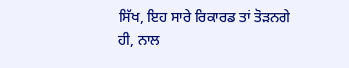ਸਿੱਖ, ਇਹ ਸਾਰੇ ਰਿਕਾਰਡ ਤਾਂ ਤੋੜਨਗੇ
ਹੀ, ਨਾਲ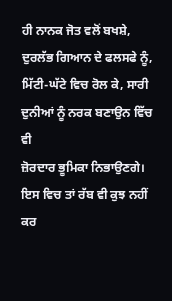ਹੀ ਨਾਨਕ ਜੋਤ ਵਲੋਂ ਬਖਸ਼ੇ, ਦੁਰਲੱਭ ਗਿਆਨ ਦੇ ਫਲਸਫੇ ਨੂੰ,
ਮਿੱਟੀ-ਘੱਟੇ ਵਿਚ ਰੋਲ ਕੇ, ਸਾਰੀ ਦੁਨੀਆਂ ਨੂੰ ਨਰਕ ਬਣਾਉਨ ਵਿੱਚ ਵੀ
ਜ਼ੋਰਦਾਰ ਭੂਮਿਕਾ ਨਿਭਾਉਣਗੇ। ਇਸ ਵਿਚ ਤਾਂ ਰੱਬ ਵੀ ਕੁਝ ਨਹੀਂ ਕਰ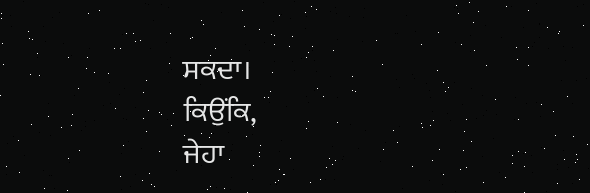ਸਕਦਾ।
ਕਿਉਂਕਿ,
ਜੇਹਾ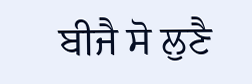ਬੀਜੈ ਸੋ ਲੁਣੈ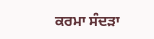ਕਰਮਾ ਸੰਦੜਾ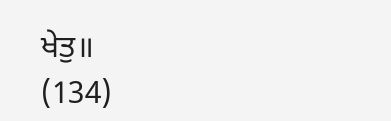ਖੇਤੁ॥
(134)